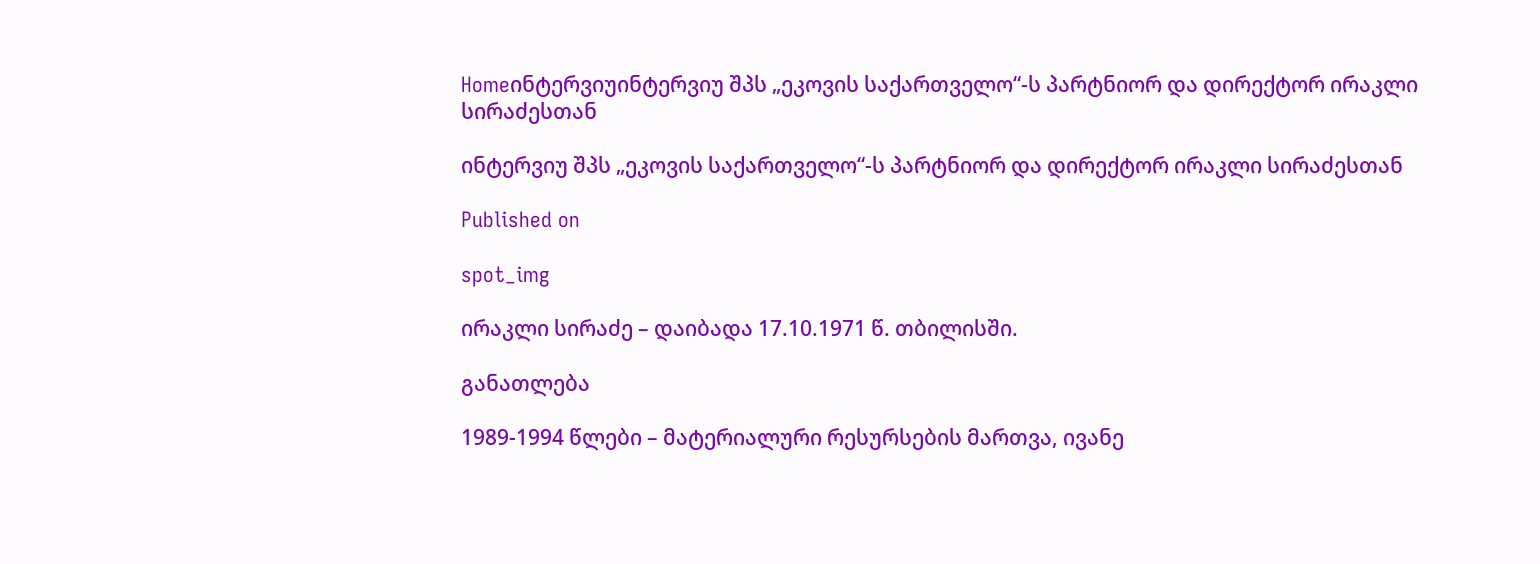Homeინტერვიუინტერვიუ შპს „ეკოვის საქართველო“-ს პარტნიორ და დირექტორ ირაკლი სირაძესთან

ინტერვიუ შპს „ეკოვის საქართველო“-ს პარტნიორ და დირექტორ ირაკლი სირაძესთან

Published on

spot_img

ირაკლი სირაძე – დაიბადა 17.10.1971 წ. თბილისში.

განათლება

1989-1994 წლები – მატერიალური რესურსების მართვა, ივანე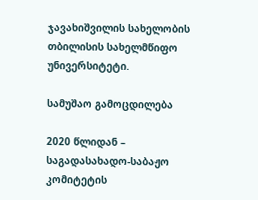ჯავახიშვილის სახელობის თბილისის სახელმწიფო უნივერსიტეტი.

სამუშაო გამოცდილება

2020 წლიდან – საგადასახადო-საბაჟო კომიტეტის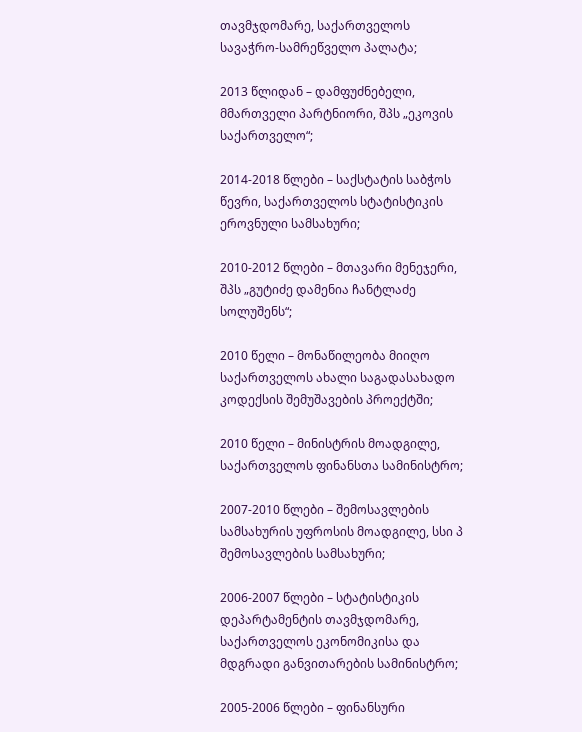თავმჯდომარე, საქართველოს სავაჭრო-სამრეწველო პალატა;

2013 წლიდან – დამფუძნებელი, მმართველი პარტნიორი, შპს „ეკოვის საქართველო“;

2014-2018 წლები – საქსტატის საბჭოს წევრი, საქართველოს სტატისტიკის ეროვნული სამსახური;

2010-2012 წლები – მთავარი მენეჯერი, შპს „გუტიძე დამენია ჩანტლაძე სოლუშენს“;

2010 წელი – მონაწილეობა მიიღო საქართველოს ახალი საგადასახადო კოდექსის შემუშავების პროექტში;

2010 წელი – მინისტრის მოადგილე, საქართველოს ფინანსთა სამინისტრო;

2007-2010 წლები – შემოსავლების სამსახურის უფროსის მოადგილე, სსი პ შემოსავლების სამსახური;

2006-2007 წლები – სტატისტიკის დეპარტამენტის თავმჯდომარე, საქართველოს ეკონომიკისა და მდგრადი განვითარების სამინისტრო;

2005-2006 წლები – ფინანსური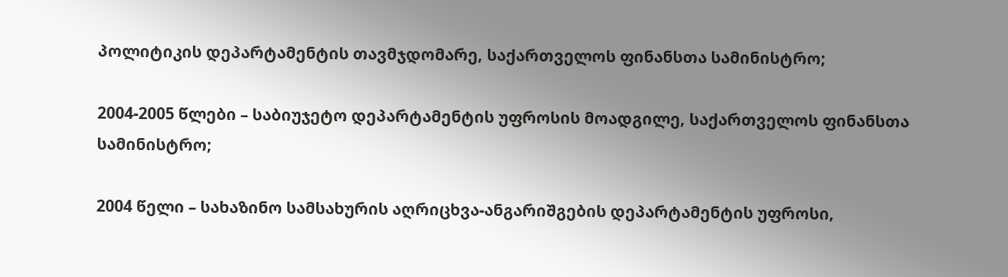პოლიტიკის დეპარტამენტის თავმჯდომარე, საქართველოს ფინანსთა სამინისტრო;

2004-2005 წლები – საბიუჯეტო დეპარტამენტის უფროსის მოადგილე, საქართველოს ფინანსთა სამინისტრო;

2004 წელი – სახაზინო სამსახურის აღრიცხვა-ანგარიშგების დეპარტამენტის უფროსი,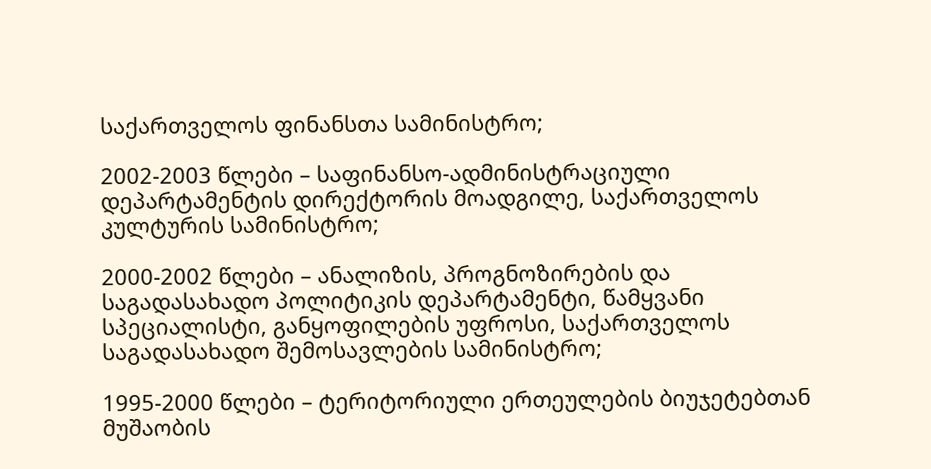საქართველოს ფინანსთა სამინისტრო;

2002-2003 წლები – საფინანსო-ადმინისტრაციული დეპარტამენტის დირექტორის მოადგილე, საქართველოს კულტურის სამინისტრო;

2000-2002 წლები – ანალიზის, პროგნოზირების და საგადასახადო პოლიტიკის დეპარტამენტი, წამყვანი სპეციალისტი, განყოფილების უფროსი, საქართველოს საგადასახადო შემოსავლების სამინისტრო;

1995-2000 წლები – ტერიტორიული ერთეულების ბიუჯეტებთან მუშაობის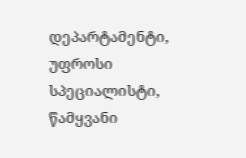დეპარტამენტი, უფროსი სპეციალისტი, წამყვანი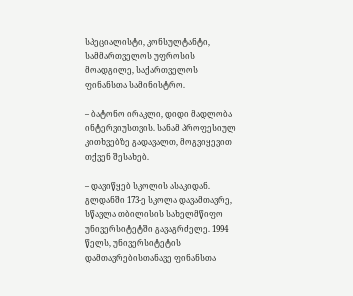სპეციალისტი, კონსულტანტი, სამმართველოს უფროსის მოადგილე, საქართველოს ფინანსთა სამინისტრო.

– ბატონო ირაკლი, დიდი მადლობა ინტერვიუსთვის. სანამ პროფესიულ კითხვებზე გადავალთ, მოგვიყევით თქვენ შესახებ.

– დავიწყებ სკოლის ასაკიდან. გლდანში 173-ე სკოლა დავამთავრე, სწავლა თბილისის სახელმწიფო უნივერსიტეტში გავაგრძელე. 1994 წელს, უნივერსიტეტის დამთავრებისთანავე ფინანსთა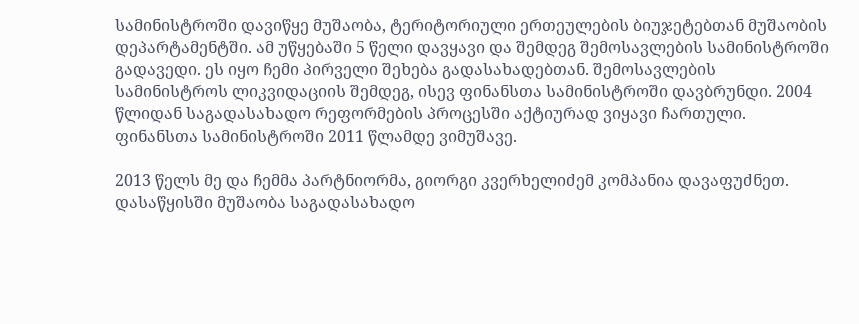სამინისტროში დავიწყე მუშაობა, ტერიტორიული ერთეულების ბიუჯეტებთან მუშაობის დეპარტამენტში. ამ უწყებაში 5 წელი დავყავი და შემდეგ შემოსავლების სამინისტროში გადავედი. ეს იყო ჩემი პირველი შეხება გადასახადებთან. შემოსავლების სამინისტროს ლიკვიდაციის შემდეგ, ისევ ფინანსთა სამინისტროში დავბრუნდი. 2004 წლიდან საგადასახადო რეფორმების პროცესში აქტიურად ვიყავი ჩართული. ფინანსთა სამინისტროში 2011 წლამდე ვიმუშავე.

2013 წელს მე და ჩემმა პარტნიორმა, გიორგი კვერხელიძემ კომპანია დავაფუძნეთ. დასაწყისში მუშაობა საგადასახადო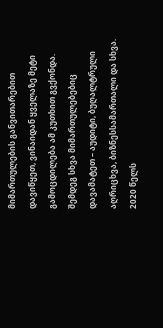მიმართულების განვითარებით დავიწყეთ, ვინაიდან ყველაზე მეტი გამოცდილება ამ კუთხით გვქონდა. შემდეგ სხვა მიმართულებებიც დავამატეთ – აუდიტი, ბუღალტრული აღრიცხვა, ბიზნესსამართალი და სხვა. 2020 წელს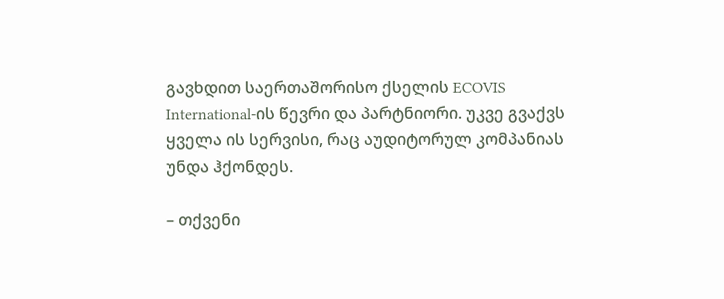გავხდით საერთაშორისო ქსელის ECOVIS International-ის წევრი და პარტნიორი. უკვე გვაქვს ყველა ის სერვისი, რაც აუდიტორულ კომპანიას უნდა ჰქონდეს.

– თქვენი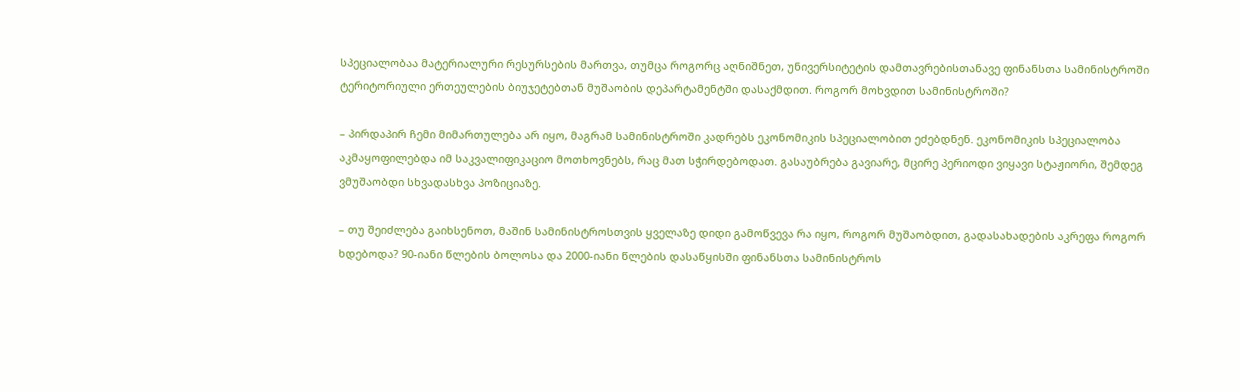სპეციალობაა მატერიალური რესურსების მართვა, თუმცა როგორც აღნიშნეთ, უნივერსიტეტის დამთავრებისთანავე ფინანსთა სამინისტროში ტერიტორიული ერთეულების ბიუჯეტებთან მუშაობის დეპარტამენტში დასაქმდით. როგორ მოხვდით სამინისტროში?

– პირდაპირ ჩემი მიმართულება არ იყო, მაგრამ სამინისტროში კადრებს ეკონომიკის სპეციალობით ეძებდნენ. ეკონომიკის სპეციალობა აკმაყოფილებდა იმ საკვალიფიკაციო მოთხოვნებს, რაც მათ სჭირდებოდათ. გასაუბრება გავიარე, მცირე პერიოდი ვიყავი სტაჟიორი, შემდეგ ვმუშაობდი სხვადასხვა პოზიციაზე.

– თუ შეიძლება გაიხსენოთ, მაშინ სამინისტროსთვის ყველაზე დიდი გამოწვევა რა იყო, როგორ მუშაობდით, გადასახადების აკრეფა როგორ ხდებოდა? 90-იანი წლების ბოლოსა და 2000-იანი წლების დასაწყისში ფინანსთა სამინისტროს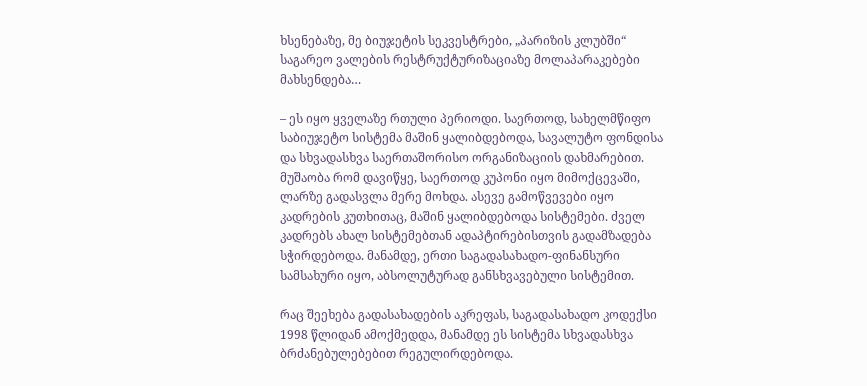ხსენებაზე, მე ბიუჯეტის სეკვესტრები, „პარიზის კლუბში“ საგარეო ვალების რესტრუქტურიზაციაზე მოლაპარაკებები მახსენდება…

– ეს იყო ყველაზე რთული პერიოდი. საერთოდ, სახელმწიფო საბიუჯეტო სისტემა მაშინ ყალიბდებოდა, სავალუტო ფონდისა და სხვადასხვა საერთაშორისო ორგანიზაციის დახმარებით. მუშაობა რომ დავიწყე, საერთოდ კუპონი იყო მიმოქცევაში, ლარზე გადასვლა მერე მოხდა. ასევე გამოწვევები იყო კადრების კუთხითაც, მაშინ ყალიბდებოდა სისტემები. ძველ კადრებს ახალ სისტემებთან ადაპტირებისთვის გადამზადება სჭირდებოდა. მანამდე, ერთი საგადასახადო-ფინანსური სამსახური იყო, აბსოლუტურად განსხვავებული სისტემით.

რაც შეეხება გადასახადების აკრეფას, საგადასახადო კოდექსი 1998 წლიდან ამოქმედდა, მანამდე ეს სისტემა სხვადასხვა ბრძანებულებებით რეგულირდებოდა.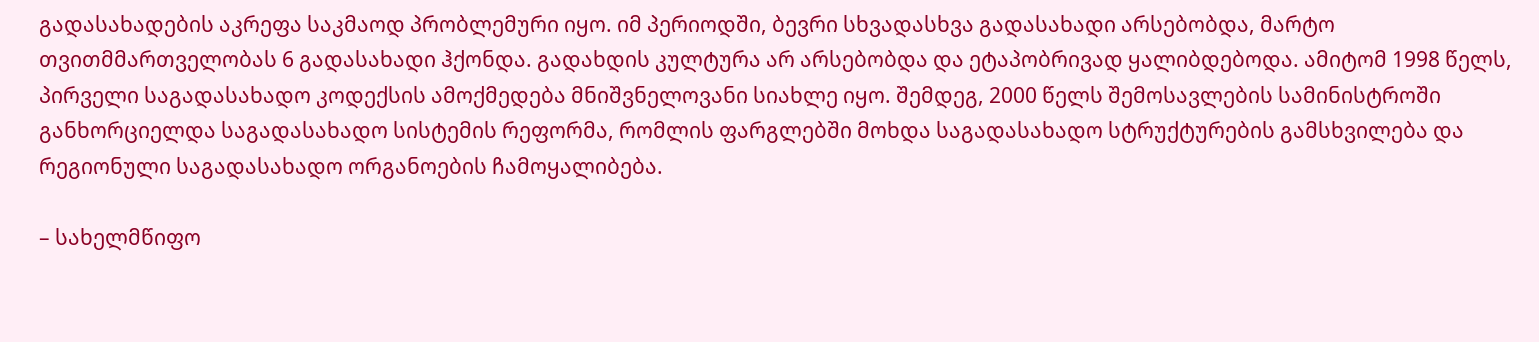გადასახადების აკრეფა საკმაოდ პრობლემური იყო. იმ პერიოდში, ბევრი სხვადასხვა გადასახადი არსებობდა, მარტო თვითმმართველობას 6 გადასახადი ჰქონდა. გადახდის კულტურა არ არსებობდა და ეტაპობრივად ყალიბდებოდა. ამიტომ 1998 წელს, პირველი საგადასახადო კოდექსის ამოქმედება მნიშვნელოვანი სიახლე იყო. შემდეგ, 2000 წელს შემოსავლების სამინისტროში განხორციელდა საგადასახადო სისტემის რეფორმა, რომლის ფარგლებში მოხდა საგადასახადო სტრუქტურების გამსხვილება და რეგიონული საგადასახადო ორგანოების ჩამოყალიბება.

– სახელმწიფო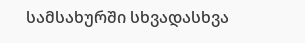სამსახურში სხვადასხვა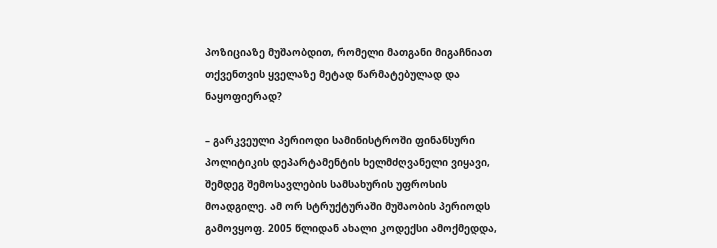პოზიციაზე მუშაობდით, რომელი მათგანი მიგაჩნიათ თქვენთვის ყველაზე მეტად წარმატებულად და ნაყოფიერად?

– გარკვეული პერიოდი სამინისტროში ფინანსური პოლიტიკის დეპარტამენტის ხელმძღვანელი ვიყავი, შემდეგ შემოსავლების სამსახურის უფროსის მოადგილე. ამ ორ სტრუქტურაში მუშაობის პერიოდს გამოვყოფ. 2005 წლიდან ახალი კოდექსი ამოქმედდა,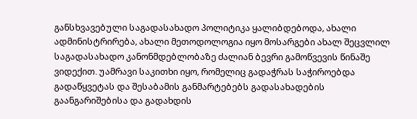განსხვავებული საგადასახადო პოლიტიკა ყალიბდებოდა, ახალი ადმინისტრირება, ახალი მეთოდოლოგია იყო მოსარგები ახალ შეცვლილ საგადასახადო კანონმდებლობაზე ძალიან ბევრი გამოწვევის წინაშე ვიდექით. უამრავი საკითხი იყო, რომელიც გადაჭრას საჭიროებდა გადაწყვეტას და შესაბამის განმარტებებს გადასახადების გაანგარიშებისა და გადახდის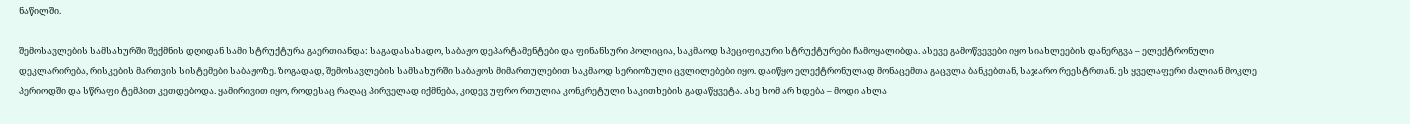ნაწილში.

შემოსავლების სამსახურში შექმნის დღიდან სამი სტრუქტურა გაერთიანდა: საგადასახადო, საბაჟო დეპარტამენტები და ფინანსური პოლიცია, საკმაოდ სპეციფიკური სტრუქტურები ჩამოყალიბდა. ასევე გამოწვევები იყო სიახლეების დანერგვა – ელექტრონული დეკლარირება, რისკების მართვის სისტემები საბაჟოზე. ზოგადად, შემოსავლების სამსახურში საბაჟოს მიმართულებით საკმაოდ სერიოზული ცვლილებები იყო. დაიწყო ელექტრონულად მონაცემთა გაცვლა ბანკებთან, საჯარო რეესტრთან. ეს ყველაფერი ძალიან მოკლე პერიოდში და სწრაფი ტემპით კეთდებოდა. ყამირივით იყო, როდესაც რაღაც პირველად იქმნება, კიდევ უფრო რთულია კონკრეტული საკითხების გადაწყვეტა. ასე ხომ არ ხდება – მოდი ახლა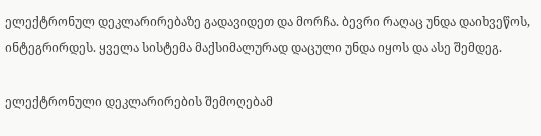ელექტრონულ დეკლარირებაზე გადავიდეთ და მორჩა. ბევრი რაღაც უნდა დაიხვეწოს, ინტეგრირდეს. ყველა სისტემა მაქსიმალურად დაცული უნდა იყოს და ასე შემდეგ.

ელექტრონული დეკლარირების შემოღებამ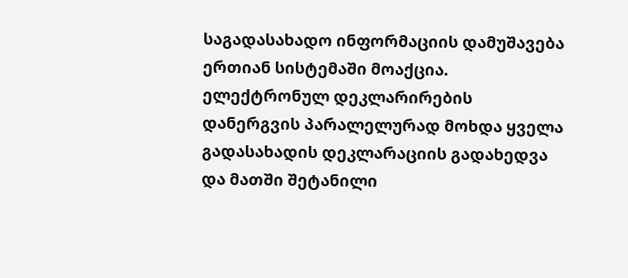საგადასახადო ინფორმაციის დამუშავება ერთიან სისტემაში მოაქცია. ელექტრონულ დეკლარირების დანერგვის პარალელურად მოხდა ყველა გადასახადის დეკლარაციის გადახედვა და მათში შეტანილი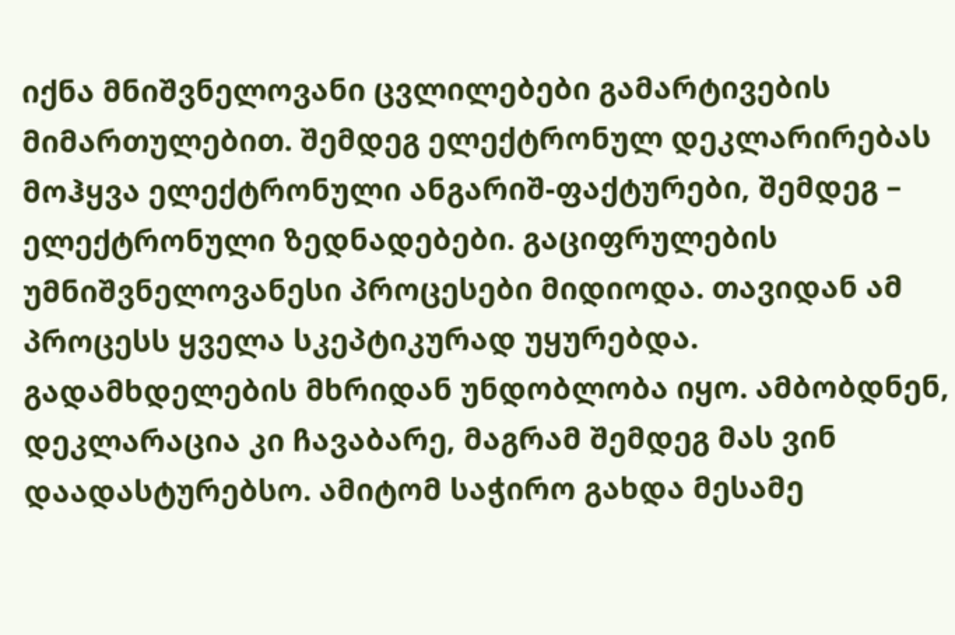იქნა მნიშვნელოვანი ცვლილებები გამარტივების მიმართულებით. შემდეგ ელექტრონულ დეკლარირებას მოჰყვა ელექტრონული ანგარიშ-ფაქტურები, შემდეგ – ელექტრონული ზედნადებები. გაციფრულების უმნიშვნელოვანესი პროცესები მიდიოდა. თავიდან ამ პროცესს ყველა სკეპტიკურად უყურებდა. გადამხდელების მხრიდან უნდობლობა იყო. ამბობდნენ, დეკლარაცია კი ჩავაბარე, მაგრამ შემდეგ მას ვინ დაადასტურებსო. ამიტომ საჭირო გახდა მესამე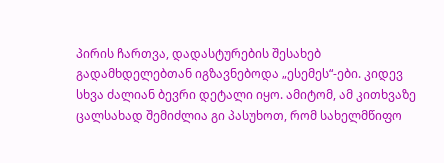პირის ჩართვა, დადასტურების შესახებ გადამხდელებთან იგზავნებოდა „ესემეს“-ები. კიდევ სხვა ძალიან ბევრი დეტალი იყო. ამიტომ, ამ კითხვაზე ცალსახად შემიძლია გი პასუხოთ, რომ სახელმწიფო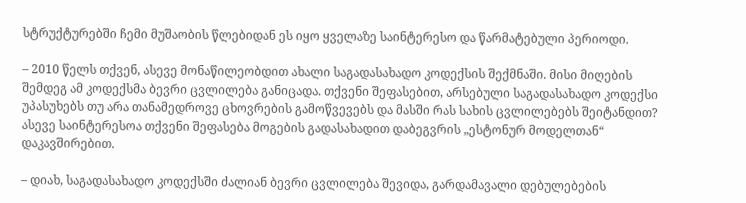სტრუქტურებში ჩემი მუშაობის წლებიდან ეს იყო ყველაზე საინტერესო და წარმატებული პერიოდი.

– 2010 წელს თქვენ, ასევე მონაწილეობდით ახალი საგადასახადო კოდექსის შექმნაში. მისი მიღების შემდეგ ამ კოდექსმა ბევრი ცვლილება განიცადა. თქვენი შეფასებით, არსებული საგადასახადო კოდექსი უპასუხებს თუ არა თანამედროვე ცხოვრების გამოწვევებს და მასში რას სახის ცვლილებებს შეიტანდით? ასევე საინტერესოა თქვენი შეფასება მოგების გადასახადით დაბეგვრის „ესტონურ მოდელთან“ დაკავშირებით.

– დიახ, საგადასახადო კოდექსში ძალიან ბევრი ცვლილება შევიდა, გარდამავალი დებულებების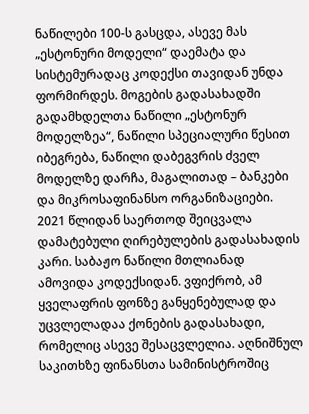ნაწილები 100-ს გასცდა, ასევე მას „ესტონური მოდელი“ დაემატა და სისტემურადაც კოდექსი თავიდან უნდა ფორმირდეს. მოგების გადასახადში გადამხდელთა ნაწილი „ესტონურ მოდელზეა“, ნაწილი სპეციალური წესით იბეგრება, ნაწილი დაბეგვრის ძველ მოდელზე დარჩა, მაგალითად – ბანკები და მიკროსაფინანსო ორგანიზაციები. 2021 წლიდან საერთოდ შეიცვალა დამატებული ღირებულების გადასახადის კარი. საბაჟო ნაწილი მთლიანად ამოვიდა კოდექსიდან. ვფიქრობ, ამ ყველაფრის ფონზე განყენებულად და უცვლელადაა ქონების გადასახადი, რომელიც ასევე შესაცვლელია. აღნიშნულ საკითხზე ფინანსთა სამინისტროშიც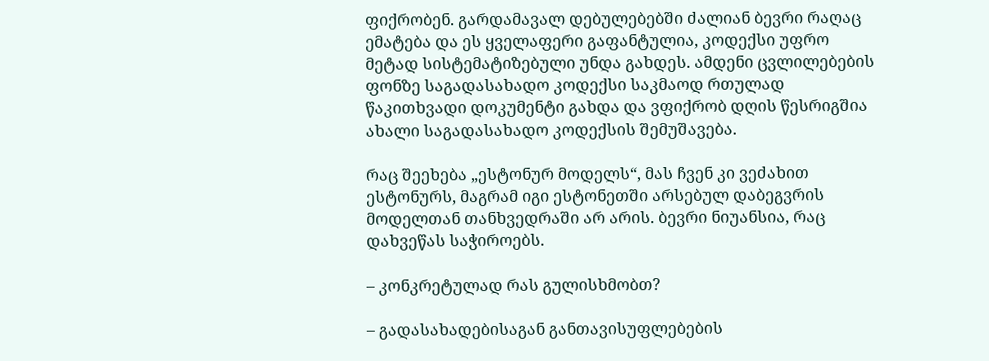ფიქრობენ. გარდამავალ დებულებებში ძალიან ბევრი რაღაც ემატება და ეს ყველაფერი გაფანტულია, კოდექსი უფრო მეტად სისტემატიზებული უნდა გახდეს. ამდენი ცვლილებების ფონზე საგადასახადო კოდექსი საკმაოდ რთულად წაკითხვადი დოკუმენტი გახდა და ვფიქრობ დღის წესრიგშია ახალი საგადასახადო კოდექსის შემუშავება.

რაც შეეხება „ესტონურ მოდელს“, მას ჩვენ კი ვეძახით ესტონურს, მაგრამ იგი ესტონეთში არსებულ დაბეგვრის მოდელთან თანხვედრაში არ არის. ბევრი ნიუანსია, რაც დახვეწას საჭიროებს.

– კონკრეტულად რას გულისხმობთ?

– გადასახადებისაგან განთავისუფლებების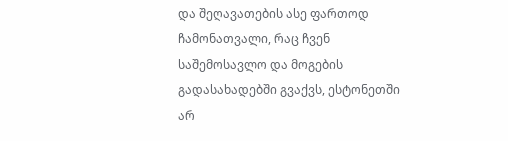და შეღავათების ასე ფართოდ ჩამონათვალი, რაც ჩვენ საშემოსავლო და მოგების გადასახადებში გვაქვს, ესტონეთში არ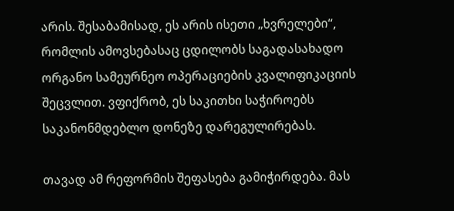არის. შესაბამისად, ეს არის ისეთი „ხვრელები“, რომლის ამოვსებასაც ცდილობს საგადასახადო ორგანო სამეურნეო ოპერაციების კვალიფიკაციის შეცვლით. ვფიქრობ, ეს საკითხი საჭიროებს საკანონმდებლო დონეზე დარეგულირებას.

თავად ამ რეფორმის შეფასება გამიჭირდება. მას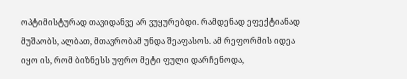ოპტიმისტურად თავიდანვე არ ვუყურებდი. რამდენად ეფექტიანად მუშაობს, ალბათ, მთავრობამ უნდა შეაფასოს. ამ რეფორმის იდეა იყო ის, რომ ბიზნესს უფრო მეტი ფული დარჩენოდა,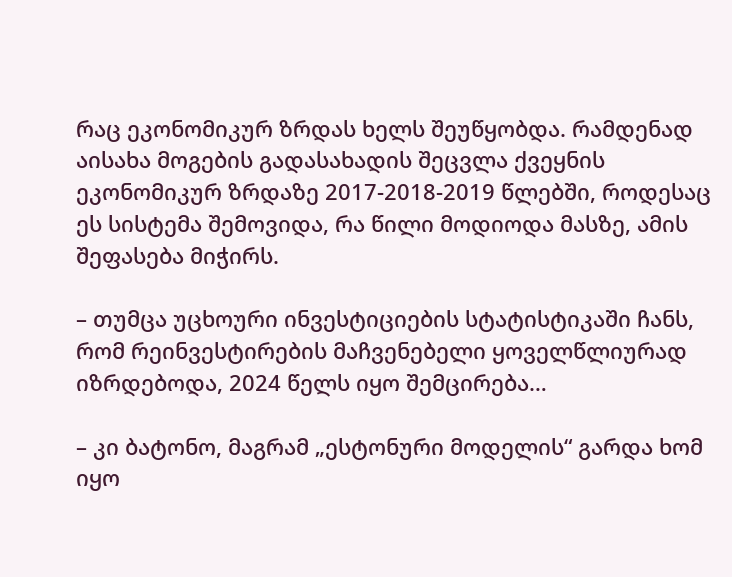რაც ეკონომიკურ ზრდას ხელს შეუწყობდა. რამდენად აისახა მოგების გადასახადის შეცვლა ქვეყნის ეკონომიკურ ზრდაზე 2017-2018-2019 წლებში, როდესაც ეს სისტემა შემოვიდა, რა წილი მოდიოდა მასზე, ამის შეფასება მიჭირს.

– თუმცა უცხოური ინვესტიციების სტატისტიკაში ჩანს, რომ რეინვესტირების მაჩვენებელი ყოველწლიურად იზრდებოდა, 2024 წელს იყო შემცირება…

– კი ბატონო, მაგრამ „ესტონური მოდელის“ გარდა ხომ იყო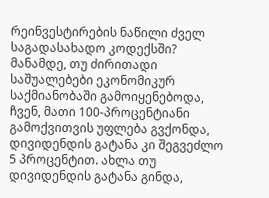რეინვესტირების ნაწილი ძველ საგადასახადო კოდექსში? მანამდე, თუ ძირითადი საშუალებები ეკონომიკურ საქმიანობაში გამოიყენებოდა, ჩვენ, მათი 100-პროცენტიანი გამოქვითვის უფლება გვქონდა, დივიდენდის გატანა კი შეგვეძლო 5 პროცენტით. ახლა თუ დივიდენდის გატანა გინდა,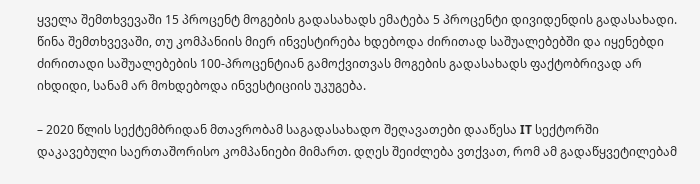ყველა შემთხვევაში 15 პროცენტ მოგების გადასახადს ემატება 5 პროცენტი დივიდენდის გადასახადი. წინა შემთხვევაში, თუ კომპანიის მიერ ინვესტირება ხდებოდა ძირითად საშუალებებში და იყენებდი ძირითადი საშუალებების 100-პროცენტიან გამოქვითვას მოგების გადასახადს ფაქტობრივად არ იხდიდი, სანამ არ მოხდებოდა ინვესტიციის უკუგება.

– 2020 წლის სექტემბრიდან მთავრობამ საგადასახადო შეღავათები დააწესა IT სექტორში დაკავებული საერთაშორისო კომპანიები მიმართ. დღეს შეიძლება ვთქვათ, რომ ამ გადაწყვეტილებამ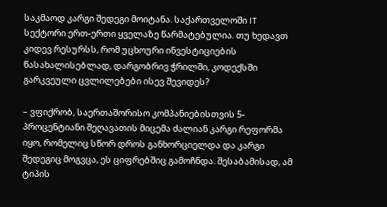საკმაოდ კარგი შედეგი მოიტანა. საქართველოში IT სექტორი ერთ-ერთი ყველაზე წარმატებულია. თუ ხედავთ კიდევ რესურსს, რომ უცხოური ინვესტიციების წასახალისებლად, დარგობრივ ჭრილში, კოდექსში გარკვეული ცვლილებები ისევ შევიდეს?

– ვფიქრობ, საერთაშორისო კომპანიებისთვის 5-პროცენტიანი შეღავათის მიცემა ძალიან კარგი რეფორმა იყო, რომელიც სწორ დროს განხორციელდა და კარგი შედეგიც მოგვცა, ეს ციფრებშიც გამოჩნდა. შესაბამისად, ამ ტიპის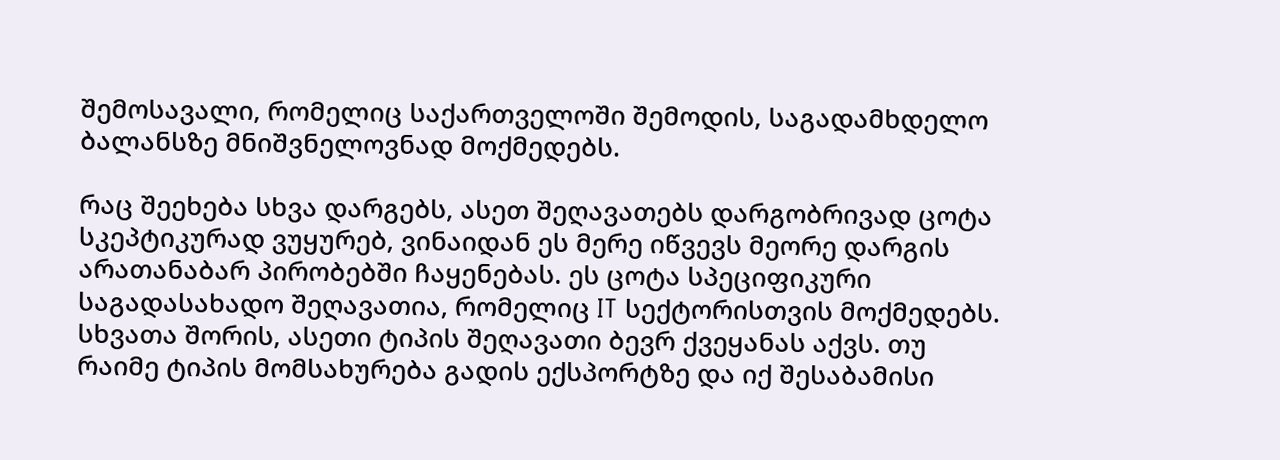შემოსავალი, რომელიც საქართველოში შემოდის, საგადამხდელო ბალანსზე მნიშვნელოვნად მოქმედებს.

რაც შეეხება სხვა დარგებს, ასეთ შეღავათებს დარგობრივად ცოტა სკეპტიკურად ვუყურებ, ვინაიდან ეს მერე იწვევს მეორე დარგის არათანაბარ პირობებში ჩაყენებას. ეს ცოტა სპეციფიკური საგადასახადო შეღავათია, რომელიც IT სექტორისთვის მოქმედებს. სხვათა შორის, ასეთი ტიპის შეღავათი ბევრ ქვეყანას აქვს. თუ რაიმე ტიპის მომსახურება გადის ექსპორტზე და იქ შესაბამისი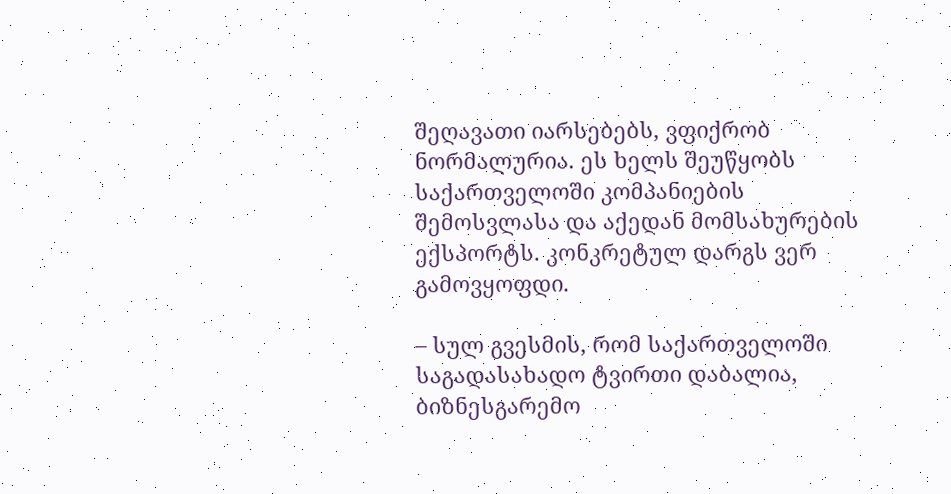შეღავათი იარსებებს, ვფიქრობ ნორმალურია. ეს ხელს შეუწყობს საქართველოში კომპანიების შემოსვლასა და აქედან მომსახურების ექსპორტს. კონკრეტულ დარგს ვერ გამოვყოფდი.

– სულ გვესმის, რომ საქართველოში საგადასახადო ტვირთი დაბალია, ბიზნესგარემო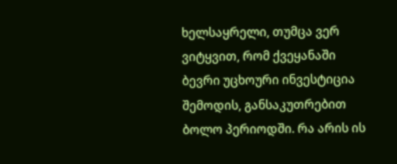ხელსაყრელი, თუმცა ვერ ვიტყვით, რომ ქვეყანაში ბევრი უცხოური ინვესტიცია შემოდის, განსაკუთრებით ბოლო პერიოდში. რა არის ის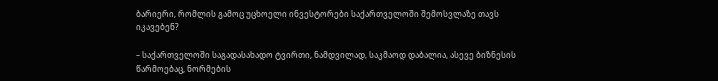ბარიერი, რომლის გამოც უცხოელი ინვესტორები საქართველოში შემოსვლაზე თავს იკავებენ?

– საქართველოში საგადასახადო ტვირთი, ნამდვილად, საკმაოდ დაბალია, ასევე ბიზნესის წარმოებაც, ნორმების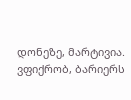დონეზე, მარტივია. ვფიქრობ, ბარიერს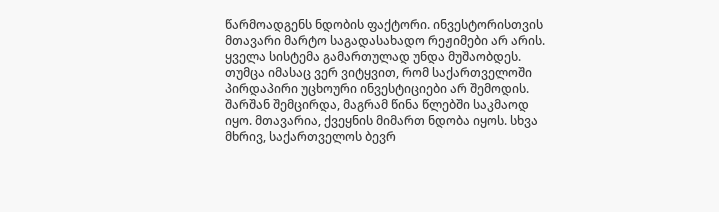წარმოადგენს ნდობის ფაქტორი. ინვესტორისთვის მთავარი მარტო საგადასახადო რეჟიმები არ არის. ყველა სისტემა გამართულად უნდა მუშაობდეს. თუმცა იმასაც ვერ ვიტყვით, რომ საქართველოში პირდაპირი უცხოური ინვესტიციები არ შემოდის. შარშან შემცირდა, მაგრამ წინა წლებში საკმაოდ იყო. მთავარია, ქვეყნის მიმართ ნდობა იყოს. სხვა მხრივ, საქართველოს ბევრ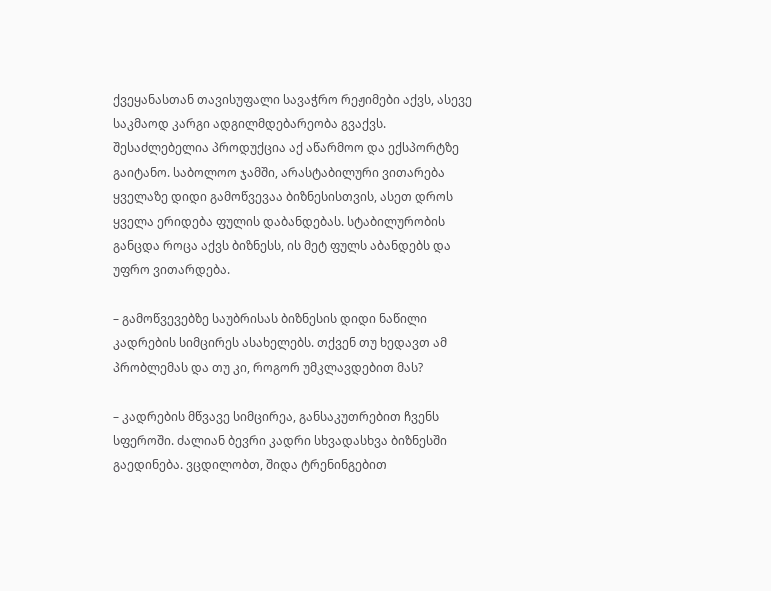ქვეყანასთან თავისუფალი სავაჭრო რეჟიმები აქვს, ასევე საკმაოდ კარგი ადგილმდებარეობა გვაქვს. შესაძლებელია პროდუქცია აქ აწარმოო და ექსპორტზე გაიტანო. საბოლოო ჯამში, არასტაბილური ვითარება ყველაზე დიდი გამოწვევაა ბიზნესისთვის, ასეთ დროს ყველა ერიდება ფულის დაბანდებას. სტაბილურობის განცდა როცა აქვს ბიზნესს, ის მეტ ფულს აბანდებს და უფრო ვითარდება.

– გამოწვევებზე საუბრისას ბიზნესის დიდი ნაწილი კადრების სიმცირეს ასახელებს. თქვენ თუ ხედავთ ამ პრობლემას და თუ კი, როგორ უმკლავდებით მას?

– კადრების მწვავე სიმცირეა, განსაკუთრებით ჩვენს სფეროში. ძალიან ბევრი კადრი სხვადასხვა ბიზნესში გაედინება. ვცდილობთ, შიდა ტრენინგებით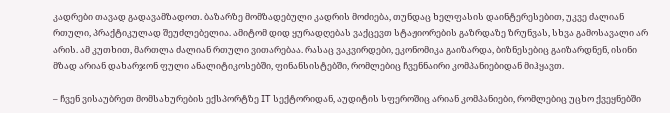კადრები თავად გადავამზადოთ. ბაზარზე მომზადებული კადრის მოძიება, თუნდაც ხელფასის დაინტერესებით, უკვე ძალიან რთული, პრაქტიკულად შეუძლებელია. ამიტომ დიდ ყურადღებას ვაქცევთ სტაჟიორების გაზრდაზე ზრუნვას, სხვა გამოსავალი არ არის. ამ კუთხით, მართლა ძალიან რთული ვითარებაა. რასაც ვაკვირდები, ეკონომიკა გაიზარდა, ბიზნესებიც გაიზარდნენ, ისინი მზად არიან დახარჯონ ფული ანალიტიკოსებში, ფინანსისტებში, რომლებიც ჩვენნაირი კომპანიებიდან მიჰყავთ.

– ჩვენ ვისაუბრეთ მომსახურების ექსპორტზე IT სექტორიდან, აუდიტის სფეროშიც არიან კომპანიები, რომლებიც უცხო ქვეყნებში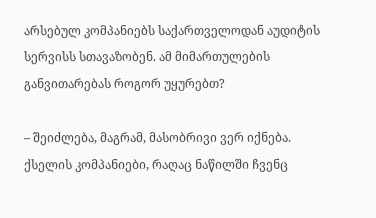არსებულ კომპანიებს საქართველოდან აუდიტის სერვისს სთავაზობენ. ამ მიმართულების განვითარებას როგორ უყურებთ?

– შეიძლება, მაგრამ, მასობრივი ვერ იქნება. ქსელის კომპანიები, რაღაც ნაწილში ჩვენც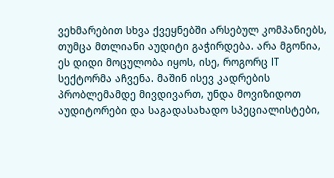ვეხმარებით სხვა ქვეყნებში არსებულ კომპანიებს, თუმცა მთლიანი აუდიტი გაჭირდება. არა მგონია, ეს დიდი მოცულობა იყოს, ისე, როგორც IT სექტორმა აჩვენა. მაშინ ისევ კადრების პრობლემამდე მივდივართ, უნდა მოვიზიდოთ აუდიტორები და საგადასახადო სპეციალისტები,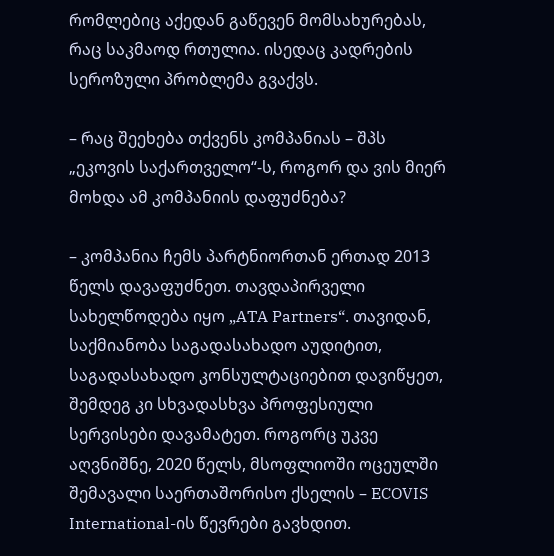რომლებიც აქედან გაწევენ მომსახურებას, რაც საკმაოდ რთულია. ისედაც კადრების სეროზული პრობლემა გვაქვს.

– რაც შეეხება თქვენს კომპანიას – შპს „ეკოვის საქართველო“-ს, როგორ და ვის მიერ მოხდა ამ კომპანიის დაფუძნება?

– კომპანია ჩემს პარტნიორთან ერთად 2013 წელს დავაფუძნეთ. თავდაპირველი სახელწოდება იყო „ATA Partners“. თავიდან, საქმიანობა საგადასახადო აუდიტით, საგადასახადო კონსულტაციებით დავიწყეთ, შემდეგ კი სხვადასხვა პროფესიული სერვისები დავამატეთ. როგორც უკვე აღვნიშნე, 2020 წელს, მსოფლიოში ოცეულში შემავალი საერთაშორისო ქსელის – ECOVIS International-ის წევრები გავხდით.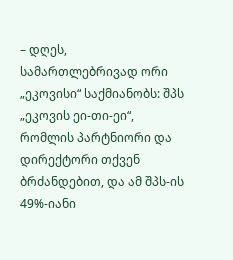– დღეს, სამართლებრივად ორი „ეკოვისი“ საქმიანობს: შპს „ეკოვის ეი-თი-ეი“, რომლის პარტნიორი და დირექტორი თქვენ ბრძანდებით, და ამ შპს-ის 49%-იანი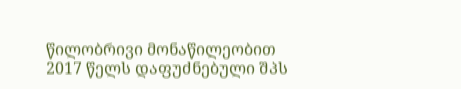წილობრივი მონაწილეობით 2017 წელს დაფუძნებული შპს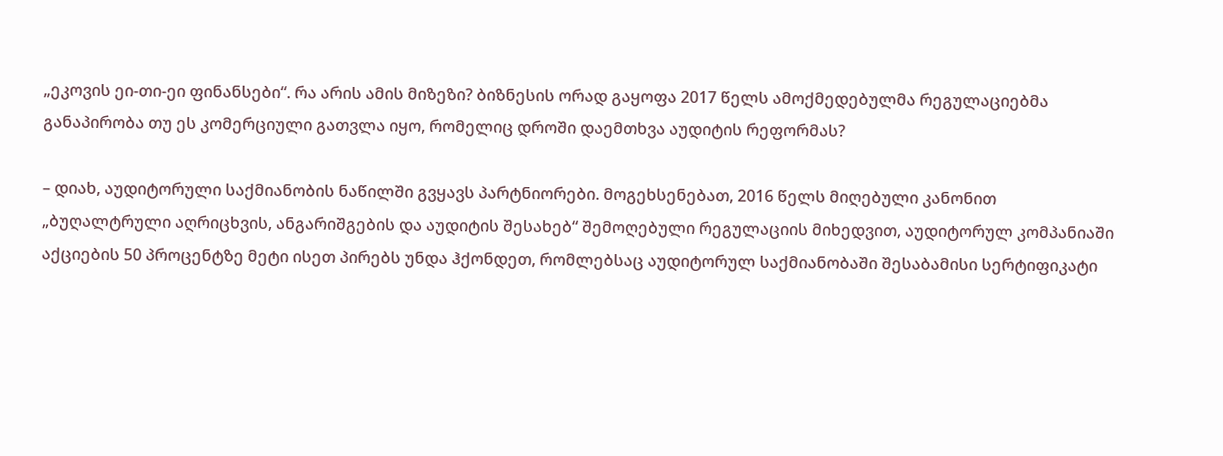„ეკოვის ეი-თი-ეი ფინანსები“. რა არის ამის მიზეზი? ბიზნესის ორად გაყოფა 2017 წელს ამოქმედებულმა რეგულაციებმა განაპირობა თუ ეს კომერციული გათვლა იყო, რომელიც დროში დაემთხვა აუდიტის რეფორმას?

– დიახ, აუდიტორული საქმიანობის ნაწილში გვყავს პარტნიორები. მოგეხსენებათ, 2016 წელს მიღებული კანონით „ბუღალტრული აღრიცხვის, ანგარიშგების და აუდიტის შესახებ“ შემოღებული რეგულაციის მიხედვით, აუდიტორულ კომპანიაში აქციების 50 პროცენტზე მეტი ისეთ პირებს უნდა ჰქონდეთ, რომლებსაც აუდიტორულ საქმიანობაში შესაბამისი სერტიფიკატი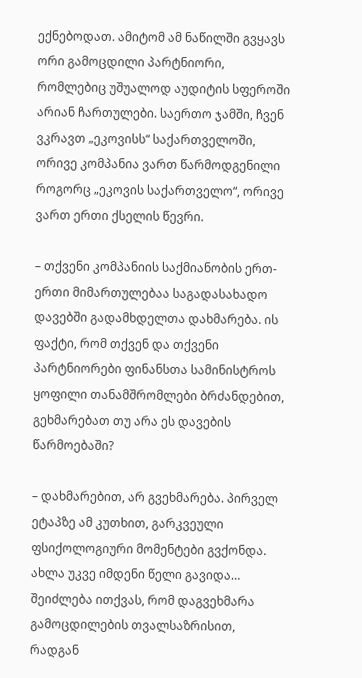ექნებოდათ. ამიტომ ამ ნაწილში გვყავს ორი გამოცდილი პარტნიორი, რომლებიც უშუალოდ აუდიტის სფეროში არიან ჩართულები. საერთო ჯამში, ჩვენ ვკრავთ „ეკოვისს“ საქართველოში, ორივე კომპანია ვართ წარმოდგენილი როგორც „ეკოვის საქართველო“, ორივე ვართ ერთი ქსელის წევრი.

– თქვენი კომპანიის საქმიანობის ერთ-ერთი მიმართულებაა საგადასახადო დავებში გადამხდელთა დახმარება. ის ფაქტი, რომ თქვენ და თქვენი პარტნიორები ფინანსთა სამინისტროს ყოფილი თანამშრომლები ბრძანდებით, გეხმარებათ თუ არა ეს დავების წარმოებაში?

– დახმარებით, არ გვეხმარება. პირველ ეტაპზე ამ კუთხით, გარკვეული ფსიქოლოგიური მომენტები გვქონდა. ახლა უკვე იმდენი წელი გავიდა… შეიძლება ითქვას, რომ დაგვეხმარა გამოცდილების თვალსაზრისით, რადგან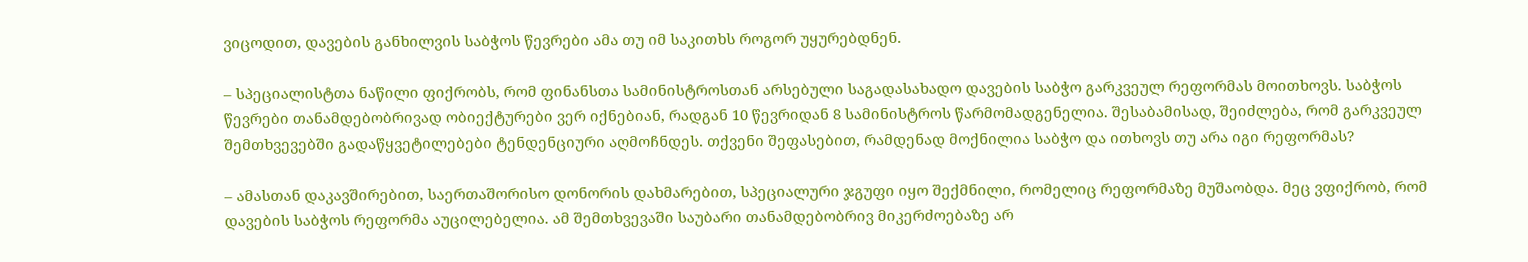ვიცოდით, დავების განხილვის საბჭოს წევრები ამა თუ იმ საკითხს როგორ უყურებდნენ.

– სპეციალისტთა ნაწილი ფიქრობს, რომ ფინანსთა სამინისტროსთან არსებული საგადასახადო დავების საბჭო გარკვეულ რეფორმას მოითხოვს. საბჭოს წევრები თანამდებობრივად ობიექტურები ვერ იქნებიან, რადგან 10 წევრიდან 8 სამინისტროს წარმომადგენელია. შესაბამისად, შეიძლება, რომ გარკვეულ შემთხვევებში გადაწყვეტილებები ტენდენციური აღმოჩნდეს. თქვენი შეფასებით, რამდენად მოქნილია საბჭო და ითხოვს თუ არა იგი რეფორმას?

– ამასთან დაკავშირებით, საერთაშორისო დონორის დახმარებით, სპეციალური ჯგუფი იყო შექმნილი, რომელიც რეფორმაზე მუშაობდა. მეც ვფიქრობ, რომ დავების საბჭოს რეფორმა აუცილებელია. ამ შემთხვევაში საუბარი თანამდებობრივ მიკერძოებაზე არ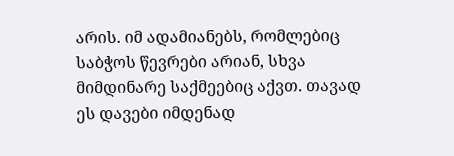არის. იმ ადამიანებს, რომლებიც საბჭოს წევრები არიან, სხვა მიმდინარე საქმეებიც აქვთ. თავად ეს დავები იმდენად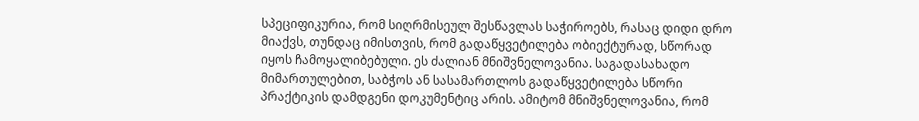სპეციფიკურია, რომ სიღრმისეულ შესწავლას საჭიროებს, რასაც დიდი დრო მიაქვს, თუნდაც იმისთვის, რომ გადაწყვეტილება ობიექტურად, სწორად იყოს ჩამოყალიბებული. ეს ძალიან მნიშვნელოვანია. საგადასახადო მიმართულებით, საბჭოს ან სასამართლოს გადაწყვეტილება სწორი პრაქტიკის დამდგენი დოკუმენტიც არის. ამიტომ მნიშვნელოვანია, რომ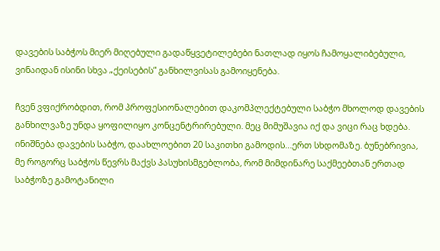დავების საბჭოს მიერ მიღებული გადაწყვეტილებები ნათლად იყოს ჩამოყალიბებული, ვინაიდან ისინი სხვა „ქეისების“ განხილვისას გამოიყენება.

ჩვენ ვფიქრობდით, რომ პროფესიონალებით დაკომპლექტებული საბჭო მხოლოდ დავების განხილვაზე უნდა ყოფილიყო კონცენტრირებული. მეც მიმუშავია იქ და ვიცი რაც ხდება. ინიშნება დავების საბჭო, დაახლოებით 20 საკითხი გამოდის…ერთ სხდომაზე. ბუნებრივია, მე როგორც საბჭოს წევრს მაქვს პასუხისმგებლობა, რომ მიმდინარე საქმეებთან ერთად საბჭოზე გამოტანილი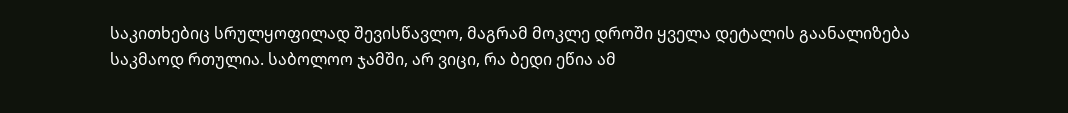საკითხებიც სრულყოფილად შევისწავლო, მაგრამ მოკლე დროში ყველა დეტალის გაანალიზება საკმაოდ რთულია. საბოლოო ჯამში, არ ვიცი, რა ბედი ეწია ამ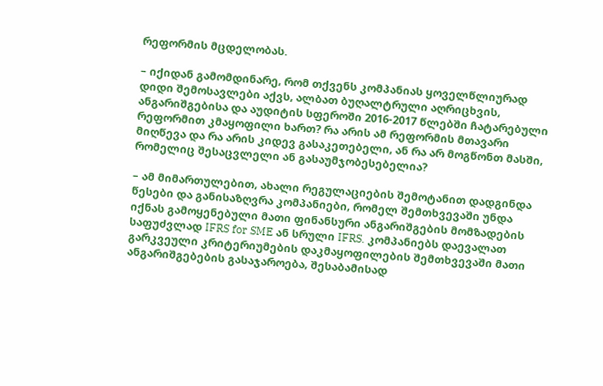რეფორმის მცდელობას.

– იქიდან გამომდინარე, რომ თქვენს კომპანიას ყოველწლიურად დიდი შემოსავლები აქვს, ალბათ ბუღალტრული აღრიცხვის, ანგარიშგებისა და აუდიტის სფეროში 2016-2017 წლებში ჩატარებული რეფორმით კმაყოფილი ხართ? რა არის ამ რეფორმის მთავარი მიღწევა და რა არის კიდევ გასაკეთებელი, ან რა არ მოგწონთ მასში, რომელიც შესაცვლელი ან გასაუმჯობესებელია?

– ამ მიმართულებით, ახალი რეგულაციების შემოტანით დადგინდა წესები და განისაზღვრა კომპანიები, რომელ შემთხვევაში უნდა იქნას გამოყენებული მათი ფინანსური ანგარიშგების მომზადების საფუძვლად IFRS for SME ან სრული IFRS. კომპანიებს დაევალათ გარკვეული კრიტერიუმების დაკმაყოფილების შემთხვევაში მათი ანგარიშგებების გასაჯაროება, შესაბამისად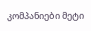კომპანიები მეტი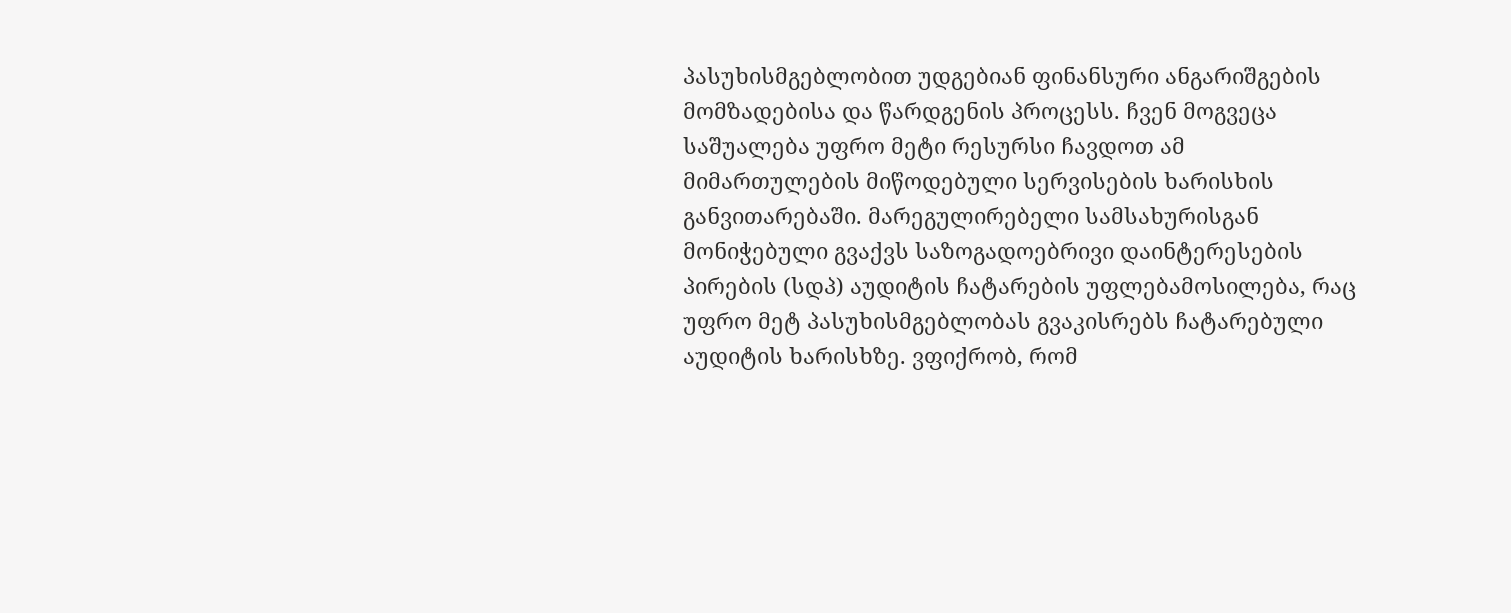პასუხისმგებლობით უდგებიან ფინანსური ანგარიშგების მომზადებისა და წარდგენის პროცესს. ჩვენ მოგვეცა საშუალება უფრო მეტი რესურსი ჩავდოთ ამ მიმართულების მიწოდებული სერვისების ხარისხის განვითარებაში. მარეგულირებელი სამსახურისგან მონიჭებული გვაქვს საზოგადოებრივი დაინტერესების პირების (სდპ) აუდიტის ჩატარების უფლებამოსილება, რაც უფრო მეტ პასუხისმგებლობას გვაკისრებს ჩატარებული აუდიტის ხარისხზე. ვფიქრობ, რომ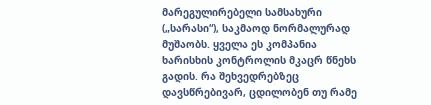მარეგულირებელი სამსახური („სარასი“), საკმაოდ ნორმალურად მუშაობს. ყველა ეს კომპანია ხარისხის კონტროლის მკაცრ წნეხს გადის. რა შეხვედრებზეც დავსწრებივარ, ცდილობენ თუ რამე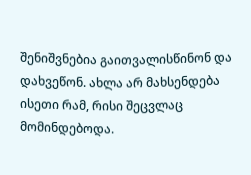შენიშვნებია გაითვალისწინონ და დახვეწონ. ახლა არ მახსენდება ისეთი რამ, რისი შეცვლაც მომინდებოდა.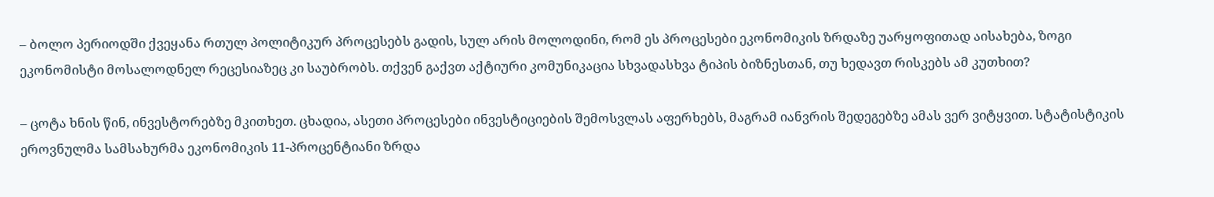– ბოლო პერიოდში ქვეყანა რთულ პოლიტიკურ პროცესებს გადის, სულ არის მოლოდინი, რომ ეს პროცესები ეკონომიკის ზრდაზე უარყოფითად აისახება, ზოგი ეკონომისტი მოსალოდნელ რეცესიაზეც კი საუბრობს. თქვენ გაქვთ აქტიური კომუნიკაცია სხვადასხვა ტიპის ბიზნესთან, თუ ხედავთ რისკებს ამ კუთხით?

– ცოტა ხნის წინ, ინვესტორებზე მკითხეთ. ცხადია, ასეთი პროცესები ინვესტიციების შემოსვლას აფერხებს, მაგრამ იანვრის შედეგებზე ამას ვერ ვიტყვით. სტატისტიკის ეროვნულმა სამსახურმა ეკონომიკის 11-პროცენტიანი ზრდა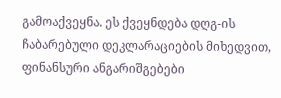გამოაქვეყნა. ეს ქვეყნდება დღგ-ის ჩაბარებული დეკლარაციების მიხედვით, ფინანსური ანგარიშგებები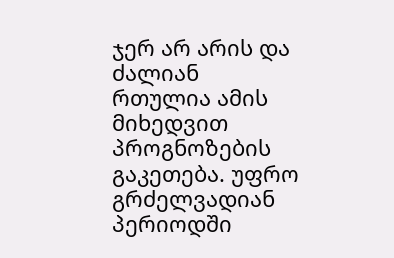ჯერ არ არის და ძალიან რთულია ამის მიხედვით პროგნოზების გაკეთება. უფრო გრძელვადიან პერიოდში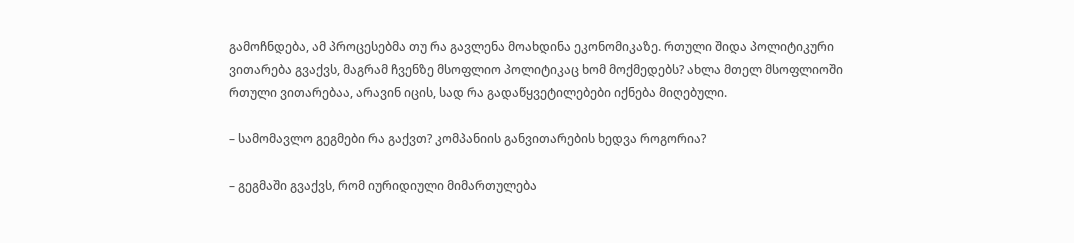გამოჩნდება, ამ პროცესებმა თუ რა გავლენა მოახდინა ეკონომიკაზე. რთული შიდა პოლიტიკური ვითარება გვაქვს, მაგრამ ჩვენზე მსოფლიო პოლიტიკაც ხომ მოქმედებს? ახლა მთელ მსოფლიოში რთული ვითარებაა, არავინ იცის, სად რა გადაწყვეტილებები იქნება მიღებული.

– სამომავლო გეგმები რა გაქვთ? კომპანიის განვითარების ხედვა როგორია?

– გეგმაში გვაქვს, რომ იურიდიული მიმართულება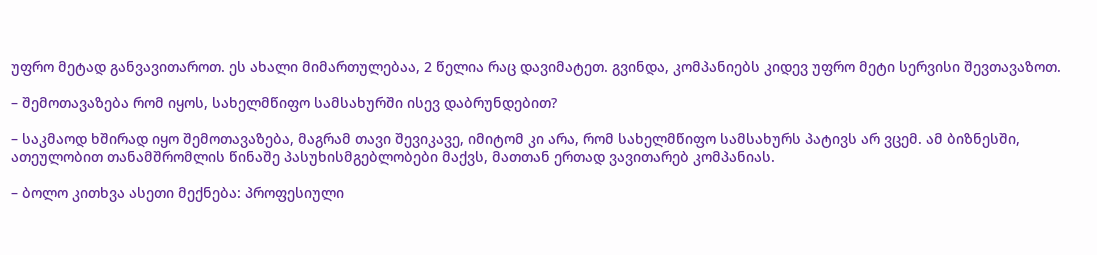უფრო მეტად განვავითაროთ. ეს ახალი მიმართულებაა, 2 წელია რაც დავიმატეთ. გვინდა, კომპანიებს კიდევ უფრო მეტი სერვისი შევთავაზოთ.

– შემოთავაზება რომ იყოს, სახელმწიფო სამსახურში ისევ დაბრუნდებით?

– საკმაოდ ხშირად იყო შემოთავაზება, მაგრამ თავი შევიკავე, იმიტომ კი არა, რომ სახელმწიფო სამსახურს პატივს არ ვცემ. ამ ბიზნესში, ათეულობით თანამშრომლის წინაშე პასუხისმგებლობები მაქვს, მათთან ერთად ვავითარებ კომპანიას.

– ბოლო კითხვა ასეთი მექნება: პროფესიული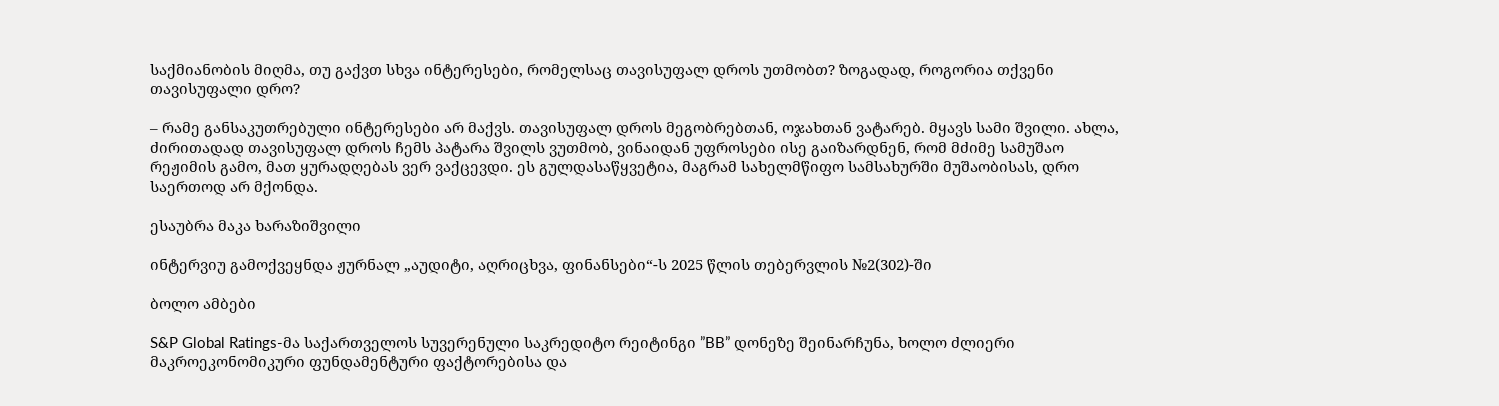საქმიანობის მიღმა, თუ გაქვთ სხვა ინტერესები, რომელსაც თავისუფალ დროს უთმობთ? ზოგადად, როგორია თქვენი თავისუფალი დრო?

– რამე განსაკუთრებული ინტერესები არ მაქვს. თავისუფალ დროს მეგობრებთან, ოჯახთან ვატარებ. მყავს სამი შვილი. ახლა, ძირითადად თავისუფალ დროს ჩემს პატარა შვილს ვუთმობ, ვინაიდან უფროსები ისე გაიზარდნენ, რომ მძიმე სამუშაო რეჟიმის გამო, მათ ყურადღებას ვერ ვაქცევდი. ეს გულდასაწყვეტია, მაგრამ სახელმწიფო სამსახურში მუშაობისას, დრო საერთოდ არ მქონდა.

ესაუბრა მაკა ხარაზიშვილი

ინტერვიუ გამოქვეყნდა ჟურნალ „აუდიტი, აღრიცხვა, ფინანსები“-ს 2025 წლის თებერვლის №2(302)-ში

ბოლო ამბები

S&P Global Ratings-მა საქართველოს სუვერენული საკრედიტო რეიტინგი ”BB” დონეზე შეინარჩუნა, ხოლო ძლიერი მაკროეკონომიკური ფუნდამენტური ფაქტორებისა და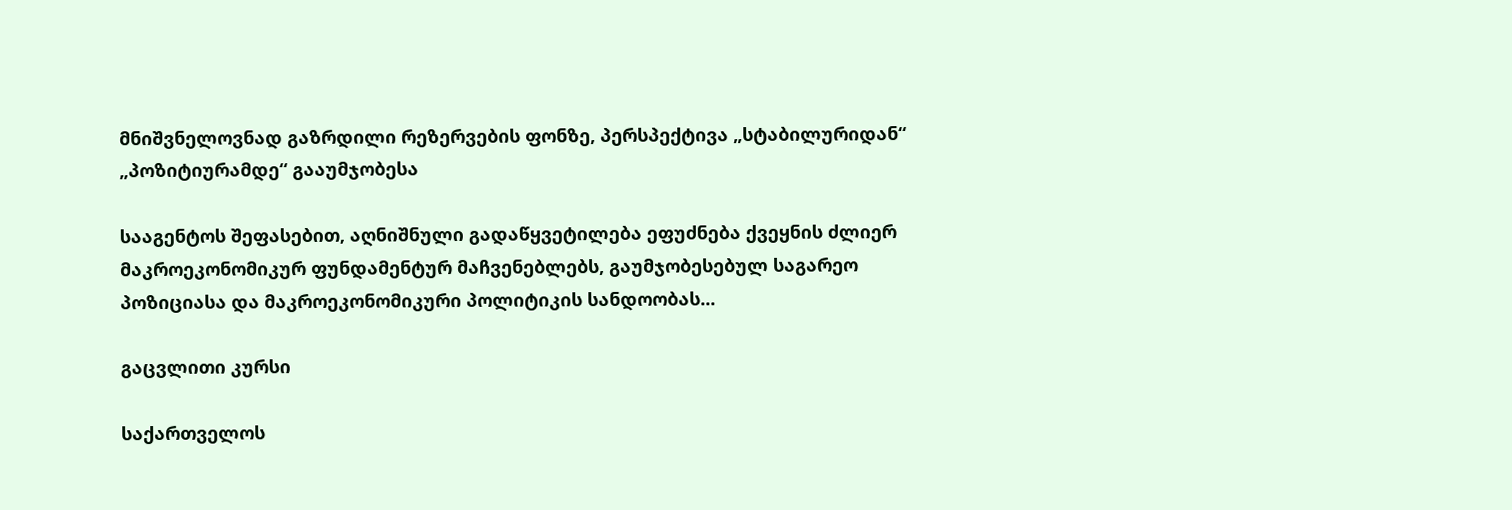მნიშვნელოვნად გაზრდილი რეზერვების ფონზე, პერსპექტივა „სტაბილურიდან“ „პოზიტიურამდე“ გააუმჯობესა

სააგენტოს შეფასებით, აღნიშნული გადაწყვეტილება ეფუძნება ქვეყნის ძლიერ მაკროეკონომიკურ ფუნდამენტურ მაჩვენებლებს, გაუმჯობესებულ საგარეო პოზიციასა და მაკროეკონომიკური პოლიტიკის სანდოობას...

გაცვლითი კურსი

საქართველოს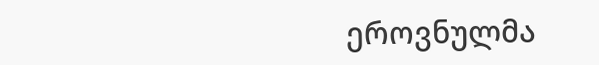ეროვნულმა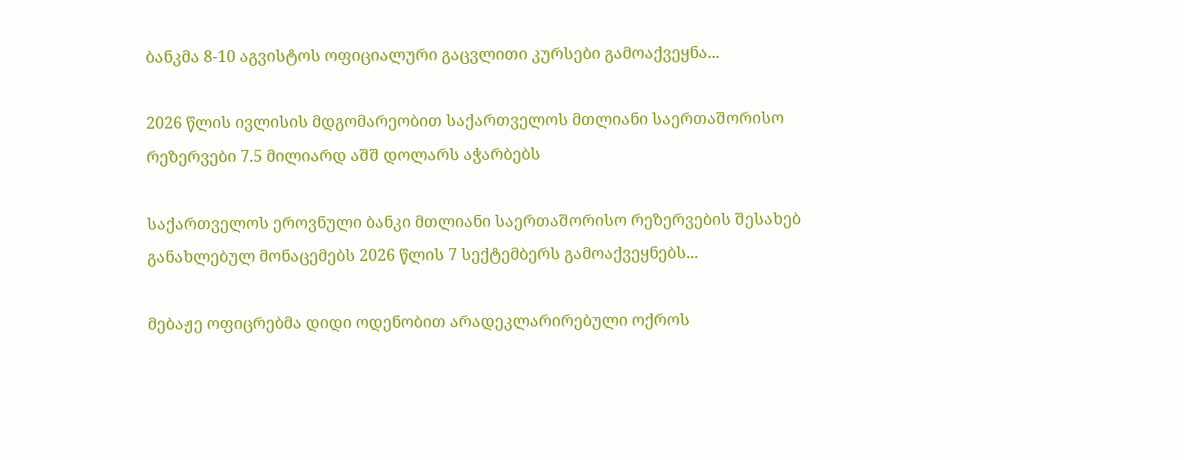ბანკმა 8-10 აგვისტოს ოფიციალური გაცვლითი კურსები გამოაქვეყნა...

2026 წლის ივლისის მდგომარეობით საქართველოს მთლიანი საერთაშორისო რეზერვები 7.5 მილიარდ აშშ დოლარს აჭარბებს

საქართველოს ეროვნული ბანკი მთლიანი საერთაშორისო რეზერვების შესახებ განახლებულ მონაცემებს 2026 წლის 7 სექტემბერს გამოაქვეყნებს...

მებაჟე ოფიცრებმა დიდი ოდენობით არადეკლარირებული ოქროს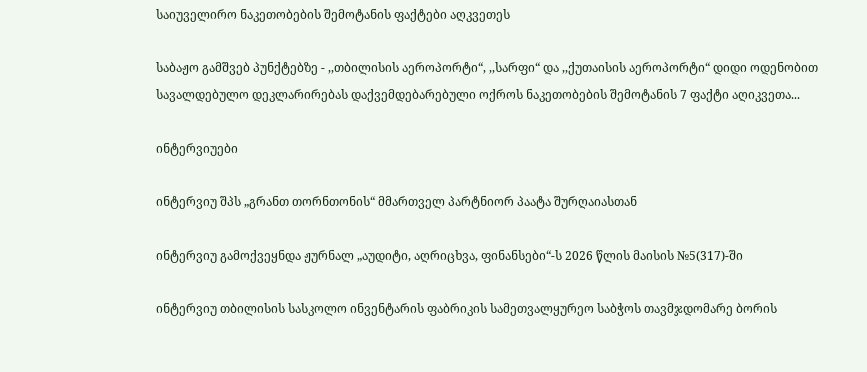საიუველირო ნაკეთობების შემოტანის ფაქტები აღკვეთეს

საბაჟო გამშვებ პუნქტებზე - ,,თბილისის აეროპორტი“, ,,სარფი“ და ,,ქუთაისის აეროპორტი“ დიდი ოდენობით სავალდებულო დეკლარირებას დაქვემდებარებული ოქროს ნაკეთობების შემოტანის 7 ფაქტი აღიკვეთა...

ინტერვიუები

ინტერვიუ შპს „გრანთ თორნთონის“ მმართველ პარტნიორ პაატა შურღაიასთან

ინტერვიუ გამოქვეყნდა ჟურნალ „აუდიტი, აღრიცხვა, ფინანსები“-ს 2026 წლის მაისის №5(317)-ში

ინტერვიუ თბილისის სასკოლო ინვენტარის ფაბრიკის სამეთვალყურეო საბჭოს თავმჯდომარე ბორის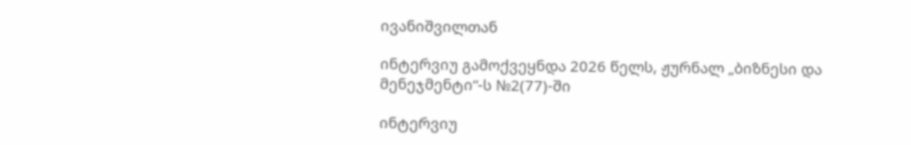ივანიშვილთან

ინტერვიუ გამოქვეყნდა 2026 წელს, ჟურნალ „ბიზნესი და მენეჯმენტი“-ს №2(77)-ში

ინტერვიუ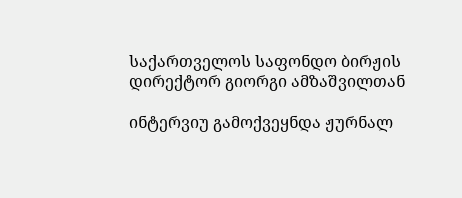საქართველოს საფონდო ბირჟის დირექტორ გიორგი ამზაშვილთან

ინტერვიუ გამოქვეყნდა ჟურნალ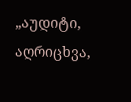„აუდიტი, აღრიცხვა,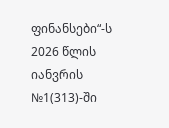ფინანსები“-ს 2026 წლის იანვრის №1(313)-ში